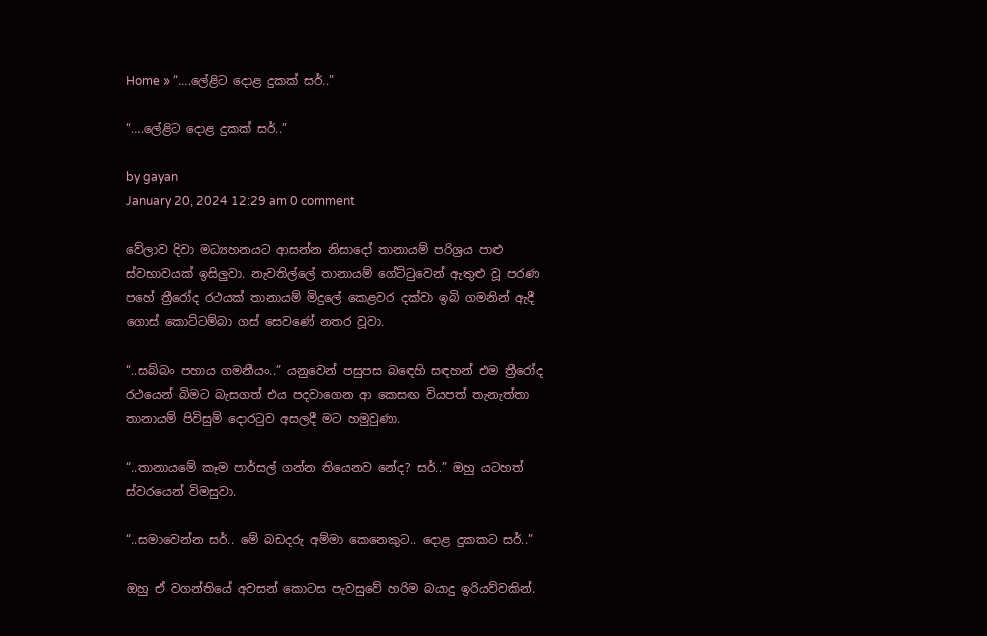Home » “….ලේළිට දොළ දුකක් සර්..”

“….ලේළිට දොළ දුකක් සර්..”

by gayan
January 20, 2024 12:29 am 0 comment

වේලාව දිවා මධ්‍යහනයට ආසන්න නිසාදෝ තානායම් පරිශ්‍රය පාළු ස්වභාවයක් ඉසිලුවා. නැවතිල්ලේ තානායම් ගේට්ටුවෙන් ඇතුළු වූ පරණ පහේ ත්‍රීරෝද රථයක් තානායම් මිදුලේ කෙළවර දක්වා ඉබි ගමනින් ඇදී ගොස් කොට්ටම්බා ගස් සෙවණේ නතර වූවා.

“..සබ්බං පහාය ගමනීයං..” යනුවෙන් පසුපස බඳෙහි සඳහන් එම ත්‍රීරෝද රථයෙන් බිමට බැසගත් එය පදවාගෙන ආ කෙසඟ වියපත් තැනැත්තා තානායම් පිවිසුම් දොරටුව අසලදී මට හමුවුණා.

“..තානායමේ කෑම පාර්සල් ගන්න තියෙනව නේද? සර්..” ඔහු යටහත් ස්වරයෙන් විමසුවා.

“..සමාවෙන්න සර්.. මේ බඩදරු අම්මා කෙනෙකුට.. දොළ දුකකට සර්..”

ඔහු ඒ වගන්තියේ අවසන් කොටස පැවසුවේ හරිම බයාදු ඉරියව්වකින්.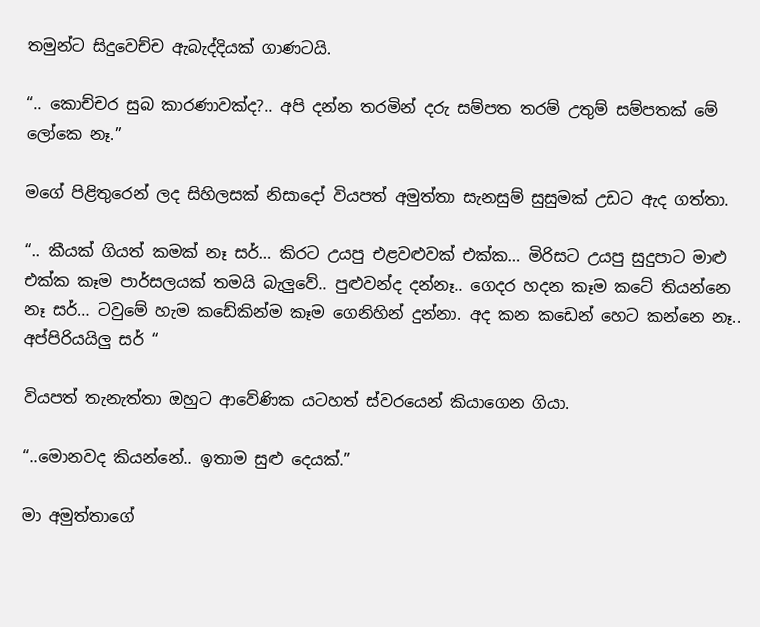තමුන්ට සිදුවෙච්ච ඇබැද්දියක් ගාණටයි.

“.. කොච්චර සුබ කාරණාවක්ද?.. අපි දන්න තරමින් දරු සම්පත තරම් උතුම් සම්පතක් මේ ලෝකෙ නෑ.”

මගේ පිළිතුරෙන් ලද සිහිලසක් නිසාදෝ වියපත් අමුත්තා සැනසුම් සුසුමක් උඩට ඇද ගත්තා.

“.. කීයක් ගියත් කමක් නෑ සර්… කිරට උයපු එළවළුවක් එක්ක… මිරිසට උයපු සුදුපාට මාළු එක්ක කෑම පාර්සලයක් තමයි බැලුවේ.. පුළුවන්ද දන්නෑ.. ගෙදර හදන කෑම කටේ තියන්නෙ නෑ සර්… ටවුමේ හැම කඩේකින්ම කෑම ගෙනිහින් දුන්නා. අද කන කඩෙන් හෙට කන්නෙ නෑ.. අප්පිරියයිලු සර් “

වියපත් තැනැත්තා ඔහුට ආවේණික යටහත් ස්වරයෙන් කියාගෙන ගියා.

“..මොනවද කියන්නේ.. ඉතාම සුළු දෙයක්.”

මා අමුත්තාගේ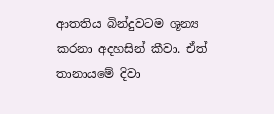ආතතිය බින්දුවටම ශූන්‍ය කරනා අදහසින් කීවා. ඒත් තානායමේ දිවා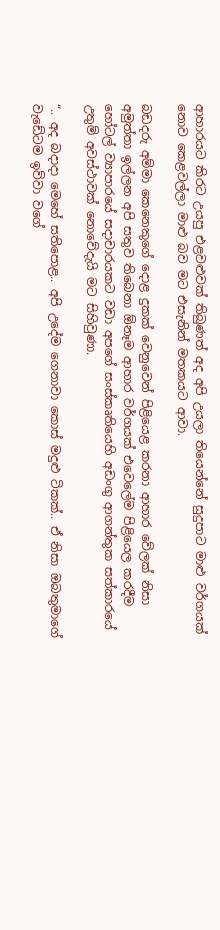ආහාරයට කිරට උයපු එළවළුවක් තිබුණත් අද අපි උයලා තියෙන්නේ සුදුපාට මාළු වර්ගයක් නොව කෙළවල්ලා මාළු බව මට එසැනින් මතකයට ආවා.

බඩදරු අම්මා කෙනෙකුගේ දොළ දුකක් වෙනුවෙන් පිළියෙළ කරනා ආහාර වේලක් නිසා අමුත්තා ඉල්ලන අපි සතුව තිබෙනා ඕනෑම ආහාර වර්ගයක් එවෙලේම පිළියෙල කරදීම හෝටල් ව්‍යාපාරයේ සදාචාරයකට වඩා අපගේ සංස්කෘතියෙහි අඩංගු ආගන්තුක සත්කාරයේ උතුම් අවස්ථාවක් නොවේදැයි මට සිහිවුණා.

“.. අද බදාදා මෙහේ සතිපොළ.. අපි උදේම ගෙනාවා කොස් මදුළු ටිකක්.. ඒ නිසා ඔබතුමාගේ වැඩේටම ඉව්වා වගේ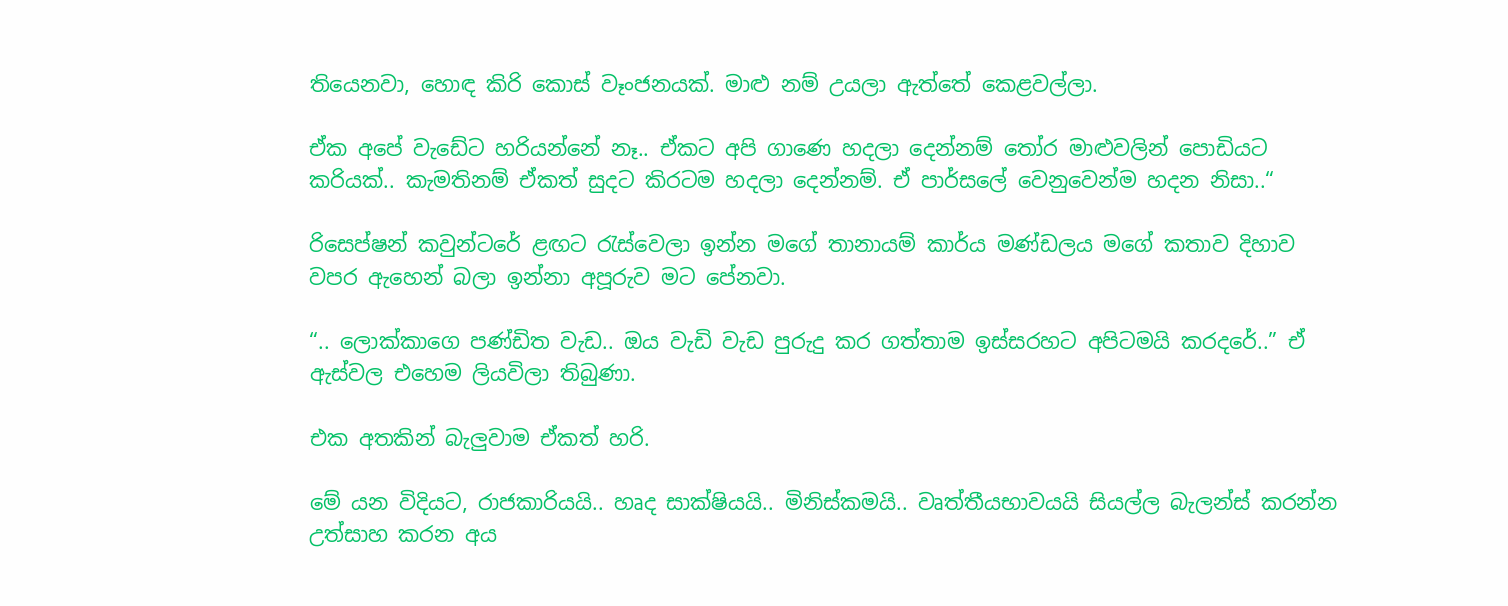තියෙනවා, හොඳ කිරි කොස් වෑංජනයක්. මාළු නම් උයලා ඇත්තේ කෙළවල්ලා.

ඒක අපේ වැඩේට හරියන්නේ නෑ.. ඒකට අපි ගාණෙ හදලා දෙන්නම් තෝර මාළුවලින් පොඩියට කරියක්.. කැමතිනම් ඒකත් සුදට කිරටම හදලා දෙන්නම්. ඒ පාර්සලේ වෙනුවෙන්ම හදන නිසා..“

රිසෙප්ෂන් කවුන්ටරේ ළඟට රැස්වෙලා ඉන්න මගේ තානායම් කාර්ය මණ්ඩලය මගේ කතාව දිහාව වපර ඇහෙන් බලා ඉන්නා අපූරුව මට පේනවා.

“.. ලොක්කාගෙ පණ්ඩිත වැඩ.. ඔය වැඩි වැඩ පුරුදු කර ගත්තාම ඉස්සරහට අපිටමයි කරදරේ..” ඒ ඇස්වල එහෙම ලියවිලා තිබුණා.

එක අතකින් බැලුවාම ඒකත් හරි.

මේ යන විදියට, රාජකාරියයි.. හෘද සාක්ෂියයි.. මිනිස්කමයි.. වෘත්තීයභාවයයි සියල්ල බැලන්ස් කරන්න උත්සාහ කරන අය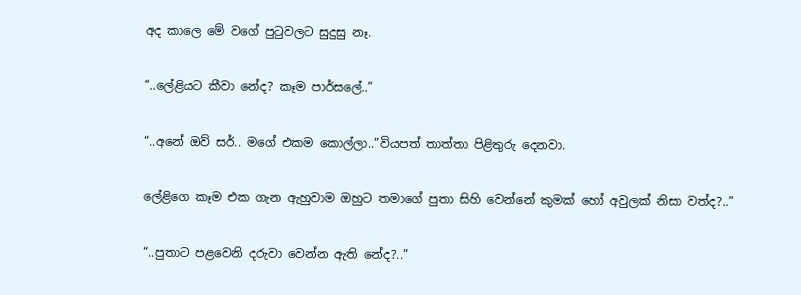අද කාලෙ මේ වගේ පුටුවලට සුදුසු නෑ.

“..ලේළියට කීවා නේද? කෑම පාර්සලේ..”

“..අනේ ඔව් සර්.. මගේ එකම කොල්ලා..”වියපත් තාත්තා පිළිතුරු දෙනවා.

ලේළිගෙ කෑම එක ගැන ඇහුවාම ඔහුට තමාගේ පුතා සිහි වෙන්නේ කුමක් හෝ අවුලක් නිසා වත්ද?..”

“..පුතාට පළවෙනි දරුවා වෙන්න ඇති නේද?..”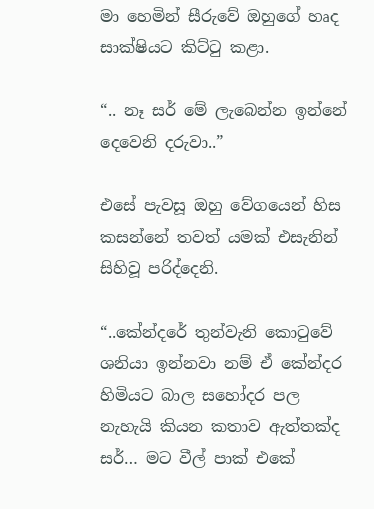මා හෙමින් සීරුවේ ඔහුගේ හෘද සාක්ෂියට කිට්ටු කළා.

“.. නෑ සර් මේ ලැබෙන්න ඉන්නේ දෙවෙනි දරුවා..”

එසේ පැවසූ ඔහු වේගයෙන් හිස කසන්නේ තවත් යමක් එසැනින් සිහිවූ පරිද්දෙනි.

“..කේන්දරේ තුන්වැනි කොටුවේ ශනියා ඉන්නවා නම් ඒ කේන්දර හිමියට බාල සහෝදර පල නැහැයි කියන කතාව ඇත්තක්ද සර්… මට වීල් පාක් එකේ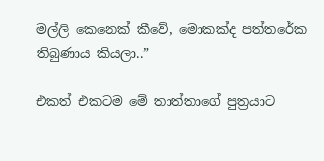මල්ලි කෙනෙක් කීවේ, මොකක්ද පත්තරේක තිබුණාය කියලා..”

එකත් එකටම මේ තාත්තාගේ පුත්‍රයාට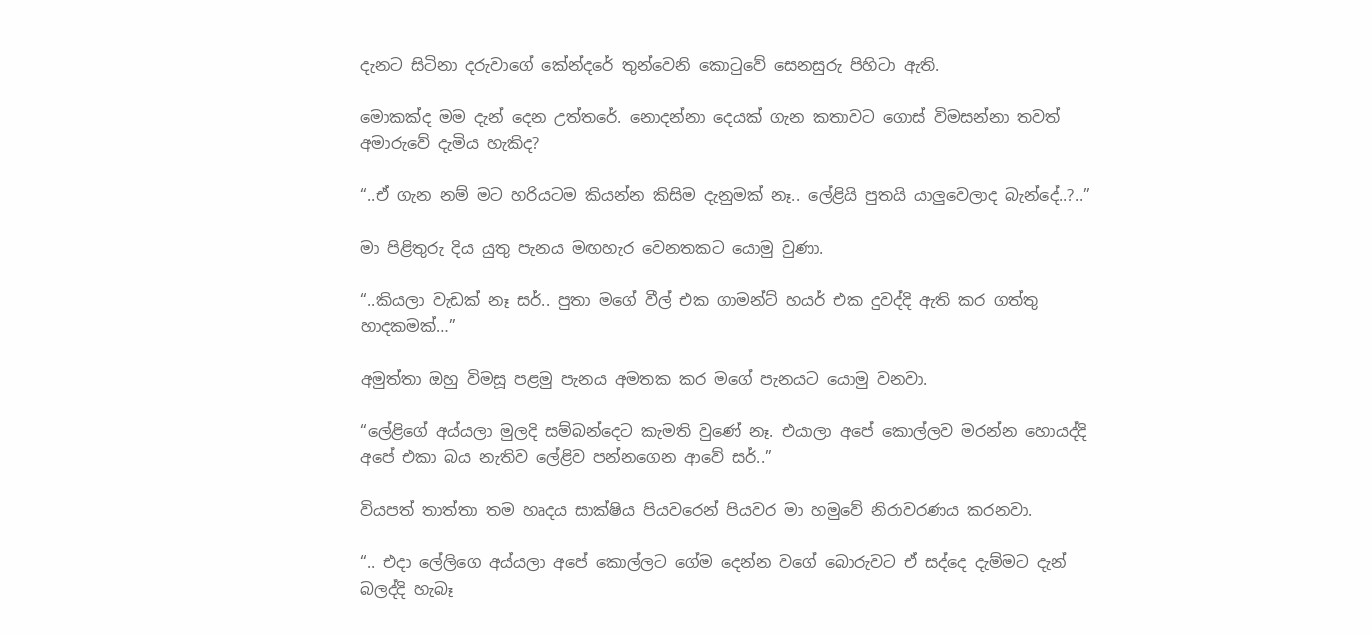දැනට සිටිනා දරුවාගේ කේන්දරේ තුන්වෙනි කොටුවේ සෙනසුරු පිහිටා ඇති.

මොකක්ද මම දැන් දෙන උත්තරේ. නොදන්නා දෙයක් ගැන කතාවට ගොස් විමසන්නා තවත් අමාරුවේ දැමිය හැකිද?

“..ඒ ගැන නම් මට හරියටම කියන්න කිසිම දැනුමක් නෑ.. ලේළියි පුතයි යාලුවෙලාද බැන්දේ..?..”

මා පිළිතුරු දිය යුතු පැනය මඟහැර වෙනතකට යොමු වුණා.

“..කියලා වැඩක් නෑ සර්.. පුතා මගේ වීල් එක ගාමන්ට් හයර් එක දුවද්දි ඇති කර ගත්තු හාදකමක්…”

අමුත්තා ඔහු විමසූ පළමු පැනය අමතක කර මගේ පැනයට යොමු වනවා.

“ලේළිගේ අය්යලා මුලදි සම්බන්දෙට කැමති වුණේ නෑ. එයාලා අපේ කොල්ලව මරන්න හොයද්දි අපේ එකා බය නැතිව ලේළිව පන්නගෙන ආවේ සර්..”

වියපත් තාත්තා තම හෘදය සාක්ෂිය පියවරෙන් පියවර මා හමුවේ නිරාවරණය කරනවා.

“.. එදා ලේලිගෙ අය්යලා අපේ කොල්ලට ගේම දෙන්න වගේ බොරුවට ඒ සද්දෙ දැම්මට දැන් බලද්දි හැබෑ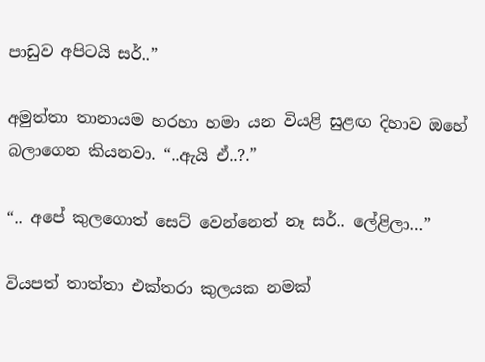පාඩුව අපිටයි සර්..”

අමුත්තා තානායම හරහා හමා යන වියළි සුළඟ දිහාව ඔහේ බලාගෙන කියනවා. “..ඇයි ඒ..?.”

“.. අපේ කුලගොත් සෙට් වෙන්නෙත් නෑ සර්.. ලේළිලා…”

වියපත් තාත්තා එක්තරා කුලයක නමක්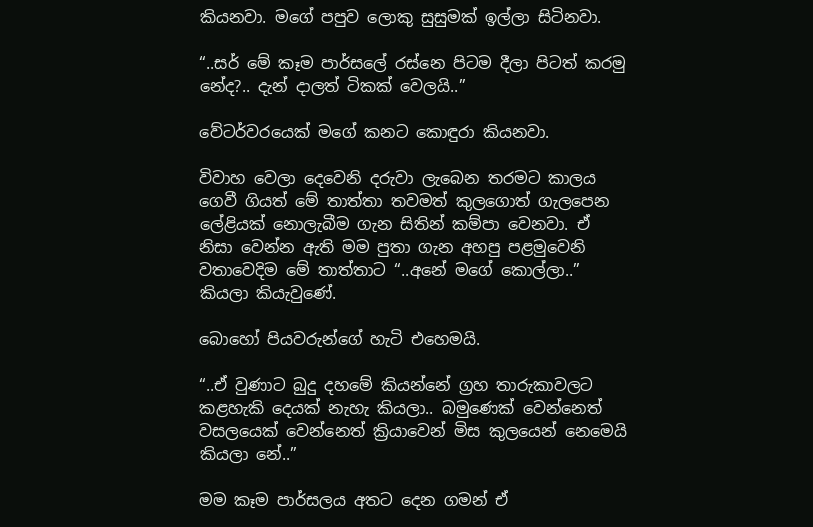කියනවා. මගේ පපුව ලොකු සුසුමක් ඉල්ලා සිටිනවා.

“..සර් මේ කෑම පාර්සලේ රස්නෙ පිටම දීලා පිටත් කරමු නේද?.. දැන් දාලත් ටිකක් වෙලයි..”

වේටර්වරයෙක් මගේ කනට කොඳුරා කියනවා.

විවාහ වෙලා දෙවෙනි දරුවා ලැබෙන තරමට කාලය ගෙවී ගියත් මේ තාත්තා තවමත් කුලගොත් ගැලපෙන ලේළියක් නොලැබීම ගැන සිතින් කම්පා වෙනවා. ඒ නිසා වෙන්න ඇති මම පුතා ගැන අහපු පළමුවෙනි වතාවෙදිම මේ තාත්තාට “..අනේ මගේ කොල්ලා..” කියලා කියැවුණේ.

බොහෝ පියවරුන්ගේ හැටි එහෙමයි.

“..ඒ වුණාට බුදු දහමේ කියන්නේ ග්‍රහ තාරුකාවලට කළහැකි දෙයක් නැහැ කියලා.. බමුණෙක් වෙන්නෙත් වසලයෙක් වෙන්නෙත් ක්‍රියාවෙන් මිස කුලයෙන් නෙමෙයි කියලා නේ..”

මම කෑම පාර්සලය අතට දෙන ගමන් ඒ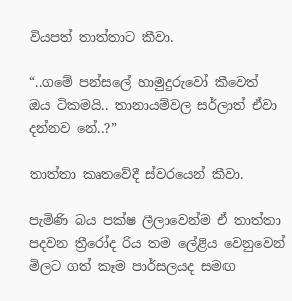වියපත් තාත්තාට කීවා.

“..ගමේ පන්සලේ හාමුදුරුවෝ කීවෙත් ඔය ටිකමයි.. තානායම්වල සර්ලාත් ඒවා දන්නව නේ..?”

තාත්තා කෘතවේදී ස්වරයෙන් කීවා.

පැමිණි බය පක්ෂ ලීලාවෙන්ම ඒ තාත්තා පදවන ත්‍රීරෝද රිය තම ලේළිය වෙනුවෙන් මිලට ගත් කෑම පාර්සලයද සමඟ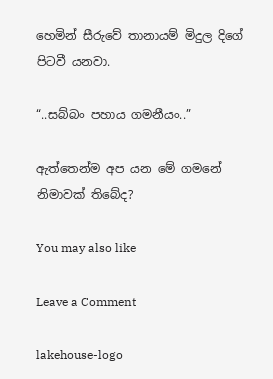හෙමින් සීරුවේ තානායම් මිදුල දිගේ පිටවී යනවා.

“..සබ්බං පහාය ගමනීයං..”

ඇත්තෙන්ම අප යන මේ ගමනේ නිමාවක් තිබේද?

You may also like

Leave a Comment

lakehouse-logo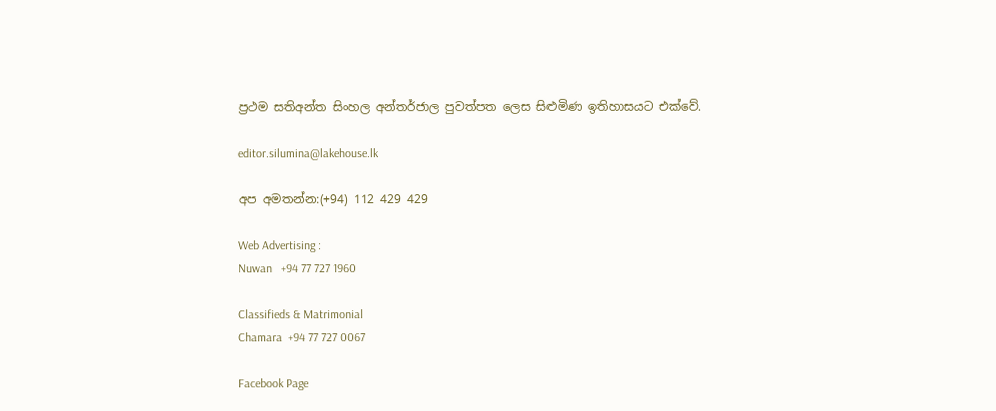ප්‍රථම සතිඅන්ත සිංහල අන්තර්ජාල පුවත්පත ලෙස සිළුමිණ ඉතිහාසයට එක්වේ.

editor.silumina@lakehouse.lk

අප අමතන්න:(+94) 112 429 429

Web Advertising :
Nuwan   +94 77 727 1960

Classifieds & Matrimonial
Chamara  +94 77 727 0067

Facebook Page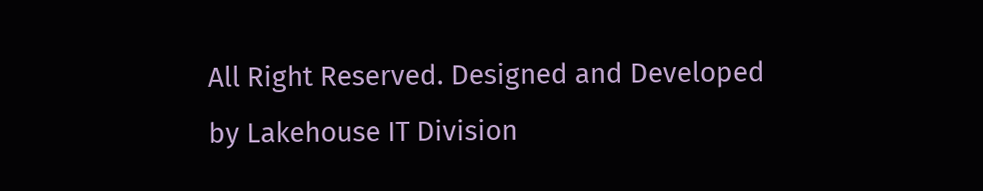All Right Reserved. Designed and Developed by Lakehouse IT Division